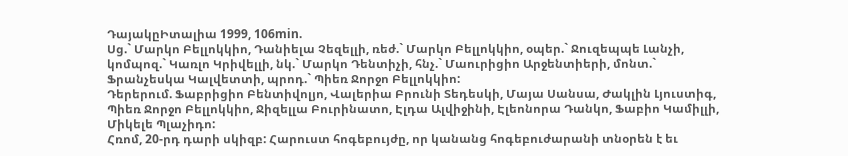ԴայակըԻտալիա 1999, 106min.
Սց.` Մարկո Բելլոկկիո, Դանիելա Չեզելլի, ռեժ.` Մարկո Բելլոկկիո, օպեր.` Ջուզեպպե Լանչի, կոմպոզ.` Կառլո Կրիվելլի, նկ.` Մարկո Դենտիչի, հնչ.` Մաուրիցիո Արջենտիերի, մոնտ.` Ֆրանչեսկա Կալվետտի, պրոդ.` Պիեռ Ջորջո Բելլոկկիո:
Դերերում. Ֆաբրիցիո Բենտիվոլյո, Վալերիա Բրունի Տեդեսկի, Մայա Սանսա, Ժակլին Լյուստիգ, Պիեռ Ջորջո Բելլոկկիո, Ջիզելլա Բուրինատո, Էլդա Ալվիջինի, Էլեոնորա Դանկո, Ֆաբիո Կամիլլի, Միկելե Պլաչիդո:
Հռոմ, 20-րդ դարի սկիզբ: Հարուստ հոգեբույժը, որ կանանց հոգեբուժարանի տնօրեն է եւ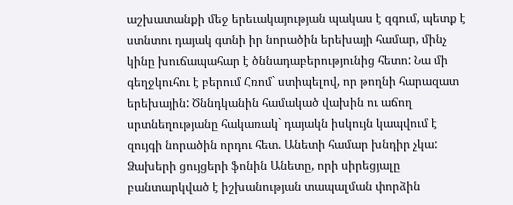աշխատանքի մեջ երեւակայության պակաս է զգում, պետք է ստնտու դայակ գտնի իր նորածին երեխայի համար, մինչ կինը խուճապահար է ծննադաբերությունից հետո: Նա մի գեղջկուհու է բերում Հռոմ` ստիպելով, որ թողնի հարազատ երեխային: Ծննդկանին համակած վախին ու աճող սրտնեղությանը հակառակ` դայակն իսկույն կապվում է զույգի նորածին որդու հետ. Անետի համար խնդիր չկա: Ձախերի ցույցերի ֆոնին Անետը, որի սիրեցյալը բանտարկված է իշխանության տապալման փորձին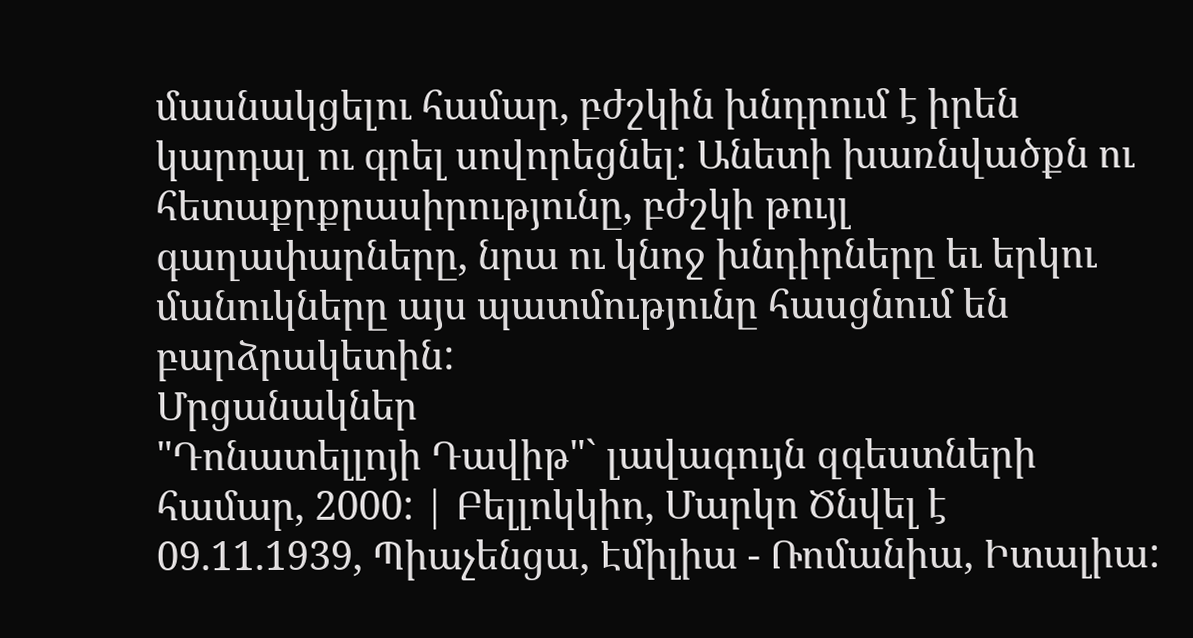մասնակցելու համար, բժշկին խնդրում է իրեն կարդալ ու գրել սովորեցնել: Անետի խառնվածքն ու հետաքրքրասիրությունը, բժշկի թույլ գաղափարները, նրա ու կնոջ խնդիրները եւ երկու մանուկները այս պատմությունը հասցնում են բարձրակետին:
Մրցանակներ
"Դոնատելլոյի Դավիթ"` լավագույն զգեստների համար, 2000: | Բելլոկկիո, Մարկո Ծնվել է 09.11.1939, Պիաչենցա, Էմիլիա - Ռոմանիա, Իտալիա: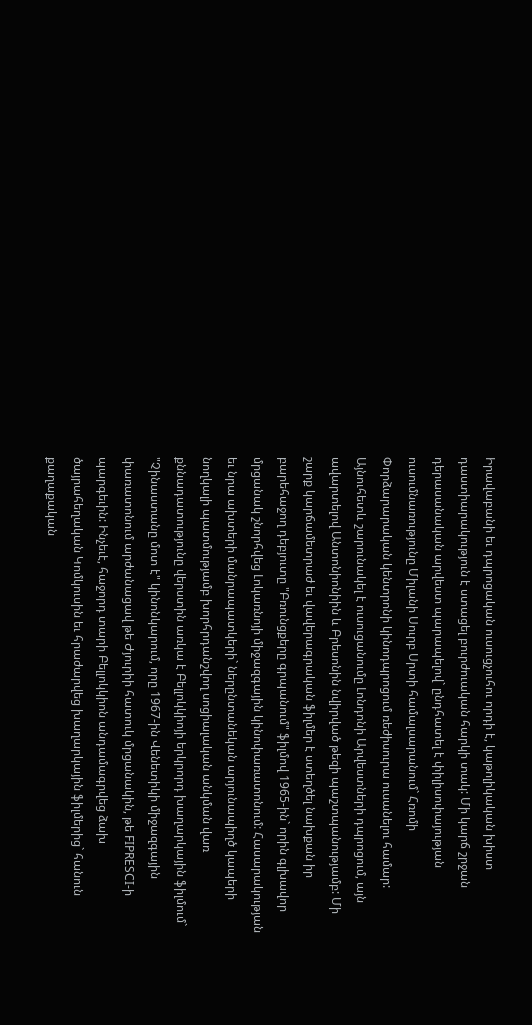Իրավաբանի եւ դպրոցական ուսուցչուհու որդի է, կաթոլիկական խիստ դաստիարակություն է ստացել բուրժուական հարկի տակ: Մի կարճ շրջան դերասանական արվեստ պարապելով` ընդհատել է փիլիսոփայության ուսումնառությունը Միլանի Սուրբ Սրտի համալսարանում` Հռոմի Փորձարարական կենտրոնի կինոդպրոցում ռեժիսուրա ուսանելու համար: Այնուհետև շարունակել է ուսուցանումը Լոնդոնի Արվեստների դպրոցում, այն ավարտելով Անտոնիոնիին և Բրեսոնին նվիրված թեզի պաշտպանությամբ: Մի շարք կարճամետրաժ եւ վավերագրական ֆիլմեր է ստեղծել նախքան իր բարեհաջող դեբյուտը "Բռունցքերը գրպանում" ֆիլմով 1965-ին` որին գլխավոր մրցանակ շնորհվեց Լոկառնոյի միջազգային կինոփառատոնում: Հասարակության եւ նրա ախտերի մանրապատկերի` ներընտանեկան արյունապիղծ կապերի նողկալի պատմությամբ խորհրդանշվող սոցիալական անկման վառ քննադատությունը վերստին առկա է Բելլոկկիոյի երկրորդ խաղարկային ֆիլմում` "Չինաստանը մոտ է" կինոնկարում, որը 1967-ին Վենետիկի միջազգային փառատոնում արժանացավ թե Ժյուրիի հատուկ մրցանակին, թե FIPRESCI-ի պարգեւին: Ինչեւէ, հաջորդ տարի Բելլոկկիոն անդամագրվեց ձախ ծայրահեղական Կոմկուսին եւ հրաժարվեց խաղարկային ֆիլմերից` հանուն քաղաքական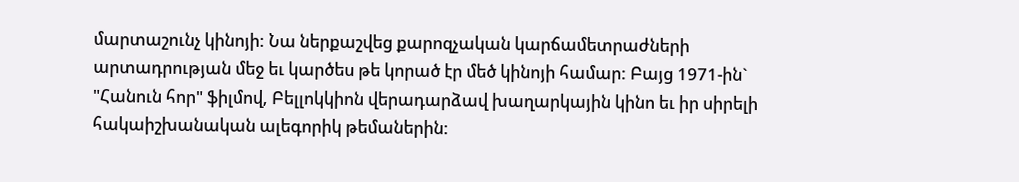մարտաշունչ կինոյի: Նա ներքաշվեց քարոզչական կարճամետրաժների արտադրության մեջ եւ կարծես թե կորած էր մեծ կինոյի համար: Բայց 1971-ին` "Հանուն հոր" ֆիլմով, Բելլոկկիոն վերադարձավ խաղարկային կինո եւ իր սիրելի հակաիշխանական ալեգորիկ թեմաներին: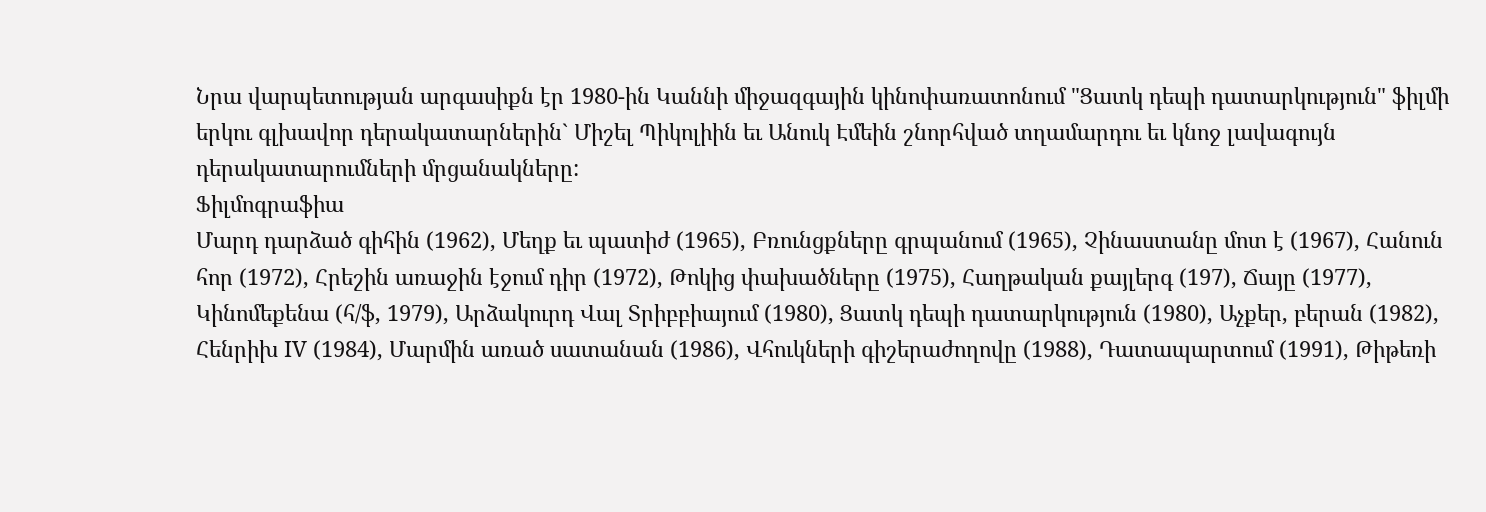Նրա վարպետության արգասիքն էր 1980-ին Կաննի միջազգային կինոփառատոնում "Ցատկ դեպի դատարկություն" ֆիլմի երկու գլխավոր դերակատարներին` Միշել Պիկոլիին եւ Անուկ Էմեին շնորհված տղամարդու եւ կնոջ լավագույն դերակատարումների մրցանակները:
Ֆիլմոգրաֆիա
Մարդ դարձած գիհին (1962), Մեղք եւ պատիժ (1965), Բռունցքները գրպանում (1965), Չինաստանը մոտ է (1967), Հանուն հոր (1972), Հրեշին առաջին էջում դիր (1972), Թոկից փախածները (1975), Հաղթական քայլերգ (197), Ճայը (1977), Կինոմեքենա (հ/ֆ, 1979), Արձակուրդ Վալ Տրիբբիայում (1980), Ցատկ դեպի դատարկություն (1980), Աչքեր, բերան (1982), Հենրիխ IV (1984), Մարմին առած սատանան (1986), Վհուկների գիշերաժողովը (1988), Դատապարտում (1991), Թիթեռի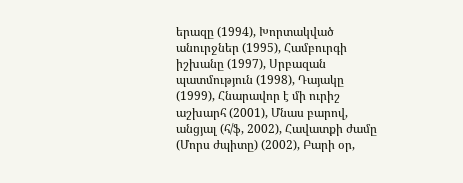երազը (1994), Խորտակված անուրջներ (1995), Համբուրգի իշխանը (1997), Սրբազան պատմություն (1998), Դայակը (1999), Հնարավոր է մի ուրիշ աշխարհ (2001), Մնաս բարով, անցյալ (հ/ֆ, 2002), Հավատքի ժամը (Մորս ժպիտը) (2002), Բարի օր,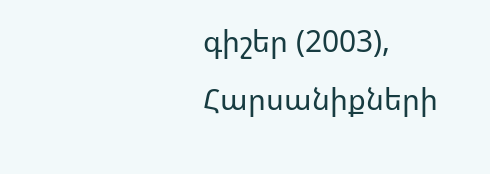գիշեր (2003), Հարսանիքների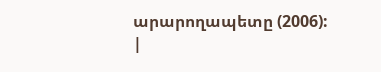արարողապետը (2006):
|